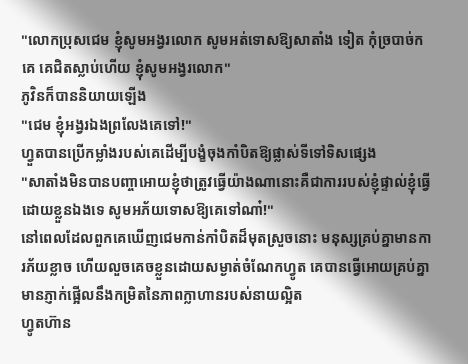"លោកប្រុសជេម ខ្ញុំសូមអង្វរលោក សូមអត់ទោសឱ្យសាតាំង ទៀត កុំច្របាច់ក គេ គេជិតស្លាប់ហើយ ខ្ញុំសូមអង្វរលោក"
ភូវិនក៏បាននិយាយឡើង
"ជេម ខ្ញុំអង្វរឯងព្រលែងគេទៅ!"
ហ្វួតបានប្រើកម្លាំងរបស់គេដើម្បីបង្ខំចុងកាំបិតឱ្យផ្លាស់ទីទៅទិសផ្សេង
"សាតាំងមិនបានបញ្ចាអោយខ្ញុំថាត្រូវធ្វើយ៉ាងណានោះគឺជាការរបស់ខ្ញុំផ្ទាល់ខ្ញុំធ្វើដោយខ្លួនឯងទេ សូមអភ័យទោសឱ្យគេទៅណា៎!"
នៅពេលដែលពួកគេឃើញជេមកាន់កាំបិតដ៏មុតស្រួចនោះ មនុស្សគ្រប់គ្នាមានការភ័យខ្លាច ហើយលួចគេចខ្លួនដោយសម្ងាត់ចំណែកហ្វូត គេបានធ្វើអោយគ្រប់គ្នាមានភ្ញាក់ផ្អើលនឹងកម្រិតនៃភាពក្លាហានរបស់នាយល្អិត
ហ្វូតហ៊ាន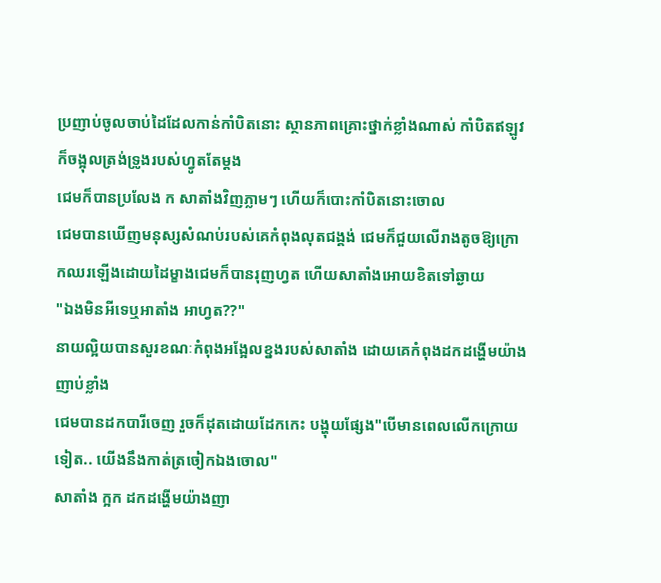ប្រញាប់ចូលចាប់ដៃដែលកាន់កាំបិតនោះ ស្ថានភាពគ្រោះថ្នាក់ខ្លាំងណាស់ កាំបិតឥឡូវក៏ចង្អុលត្រង់ទ្រូងរបស់ហ្វូតតែម្តង
ជេមក៏បានប្រលែង ក សាតាំងវិញភ្លាមៗ ហើយក៏បោះកាំបិតនោះចោល
ជេមបានឃើញមនុស្សសំណប់របស់គេកំពុងលុតជង្គង់ ជេមក៏ជួយលើរាងតូចឱ្យក្រោកឈរឡើងដោយដៃម្ខាងជេមក៏បានរុញហ្វត ហើយសាតាំងអោយខិតទៅឆ្ងាយ
"ឯងមិនអីទេឬអាតាំង អាហ្វត??"
នាយល្អិយបានសួរខណៈកំពុងអង្អែលខ្នងរបស់សាតាំង ដោយគេកំពុងដកដង្ហើមយ៉ាងញាប់ខ្លាំង
ជេមបានដកបារីចេញ រួចក៏ដុតដោយដែកកេះ បង្ហុយផ្សែង"បើមានពេលលើកក្រោយទៀត.. យើងនឹងកាត់ត្រចៀកឯងចោល"
សាតាំង ក្អក ដកដង្ហើមយ៉ាងញា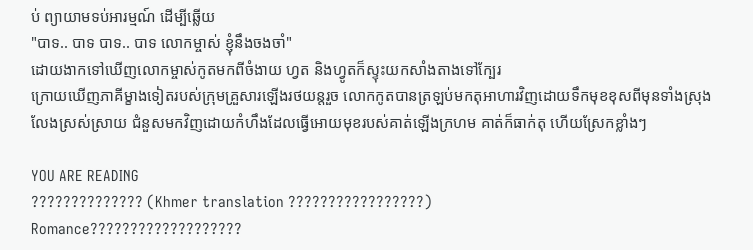ប់ ព្យាយាមទប់អារម្មណ៍ ដើម្បីឆ្លើយ
"បាទ.. បាទ បាទ.. បាទ លោកម្ចាស់ ខ្ញុំនឹងចងចាំ"
ដោយងាកទៅឃើញលោកម្ចាស់កូតមកពីចំងាយ ហ្វត និងហ្វូតក៏ស្ទុះយកសាំងតាងទៅក្បែរ
ក្រោយឃើញភាគីម្ខាងទៀតរបស់ក្រុមគ្រួសារឡើងរថយន្តរួច លោកកូតបានត្រឡប់មកតុអាហារវិញដោយទឹកមុខខុសពីមុនទាំងស្រុង
លែងស្រស់ស្រាយ ជំនួសមកវិញដោយកំហឹងដែលធ្វើអោយមុខរបស់គាត់ឡើងក្រហម គាត់ក៏ធាក់តុ ហើយស្រែកខ្លាំងៗ

YOU ARE READING
?????????????? (Khmer translation ?????????????????)
Romance???????????????????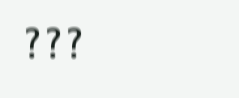???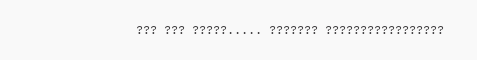??? ??? ?????..... ??????? ?????????????????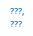???, ???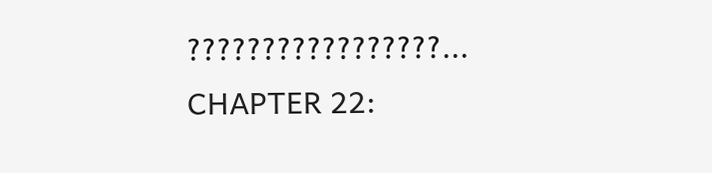?????????????????...
CHAPTER 22: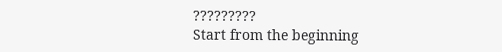?????????
Start from the beginning